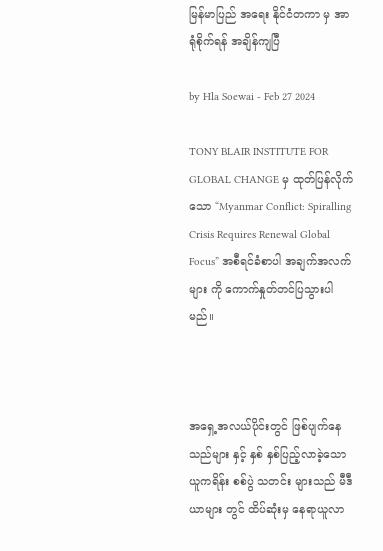မြန်မာပြည် အရေး နိုင်ငံတကာ မှ အာရုံစိုက်ရန် အချိန်ကျပြီ

by Hla Soewai - Feb 27 2024

TONY BLAIR INSTITUTE FOR GLOBAL CHANGE မှ ထုတ်ပြန်လိုက်သော “Myanmar Conflict: Spiralling Crisis Requires Renewal Global Focus” အစီရင်ခံစာပါ အချက်အလက်များ ကို ကောက်နှုတ်တင်ပြသွားပါမည်။



အရှေ့အလယ်ပိုင်းတွင် ဖြစ်ပျက်နေသည်များ နှင့် နှစ် နှစ်ပြည့်လာခဲ့သော ယူကရိန်း စစ်ပွဲ သတင်း များသည် မီဒီယာများ တွင် ထိပ်ဆုံးမှ နေရာယူလာ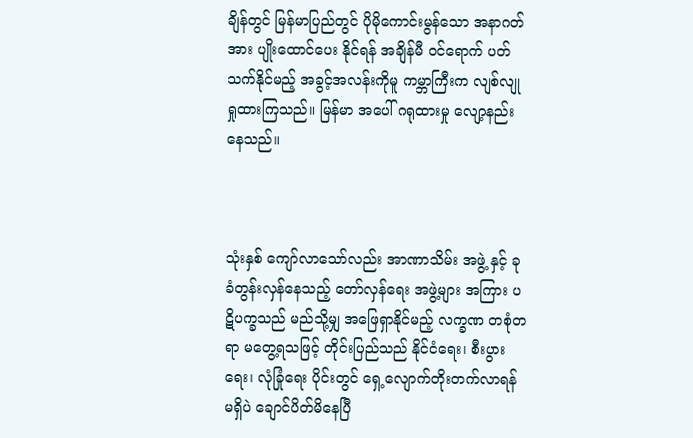ချိန်တွင် မြန်မာပြည်တွင် ပိုမိုကောင်းမွန်သော အနာဂတ် အား ပျိုးထောင်ပေး နိုင်ရန် အချိန်မီ ဝင်ရောက် ပတ်သက်နိုင်မည့် အခွင့်အလန်းကိုမူ ကမ္ဘာကြီးက လျစ်လျု ရှုထားကြသည်။ မြန်မာ အပေါ် ဂရုထားမှု လျော့နည်းနေသည်။



သုံးနှစ် ကျော်လာသော်လည်း အာဏာသိမ်း အဖွဲ့ နှင့် ခုခံတွန်းလှန်နေသည့် တော်လှန်ရေး အဖွဲ့များ အကြား ပဋိပက္ခသည် မည်သို့မျှ အဖြေရှာနိုင်မည့် လက္ခဏ တစုံတရာ မတွေ့ရသဖြင့် တိုင်းပြည်သည် နိုင်ငံရေး၊ စီးပွားရေး၊ လုံခြုံရေး ပိုင်းတွင် ရှေ့လျောက်တိုးတက်လာရန် မရှိပဲ ချောင်ပိတ်မိနေပြီ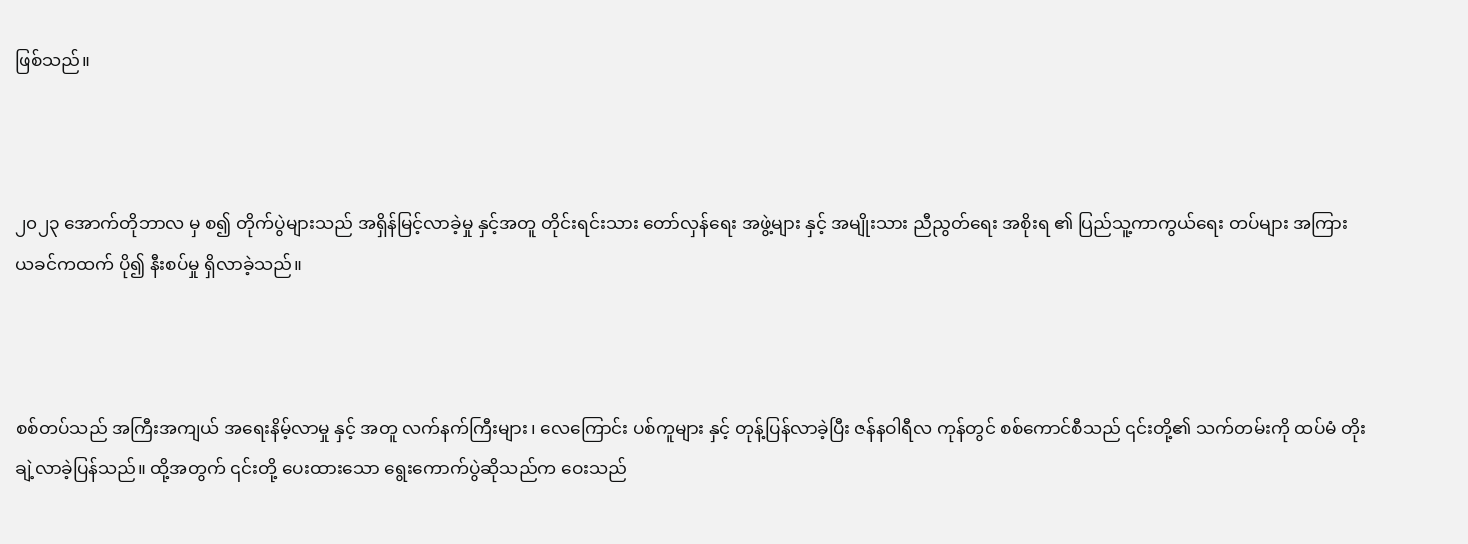ဖြစ်သည်။



၂၀၂၃ အောက်တိုဘာလ မှ စ၍ တိုက်ပွဲများသည် အရှိန်မြင့်လာခဲ့မှု နှင့်အတူ တိုင်းရင်းသား တော်လှန်ရေး အဖွဲ့များ နှင့် အမျိုးသား ညီညွတ်‌ရေး အစိုးရ ၏ ပြည်သူ့ကာကွယ်ရေး တပ်များ အကြား ယခင်ကထက် ပို၍ နီးစပ်မှု ရှိလာခဲ့သည်။



စစ်တပ်သည် အကြီးအကျယ် အရေးနိမ့်လာမှု နှင့် အတူ လက်နက်ကြီးများ၊ လေကြောင်း ပစ်ကူများ နှင့် တုန့်ပြန်လာခဲ့ပြီး ဇန်နဝါရီလ ကုန်တွင် စစ်ကောင်စီသည် ၎င်းတို့၏ သက်တမ်းကို ထပ်မံ တိုးချဲ့လာခဲ့ပြန်သည်။ ထို့အတွက် ၎င်းတို့ ပေးထားသော ရွေးကောက်ပွဲဆိုသည်က ဝေးသည်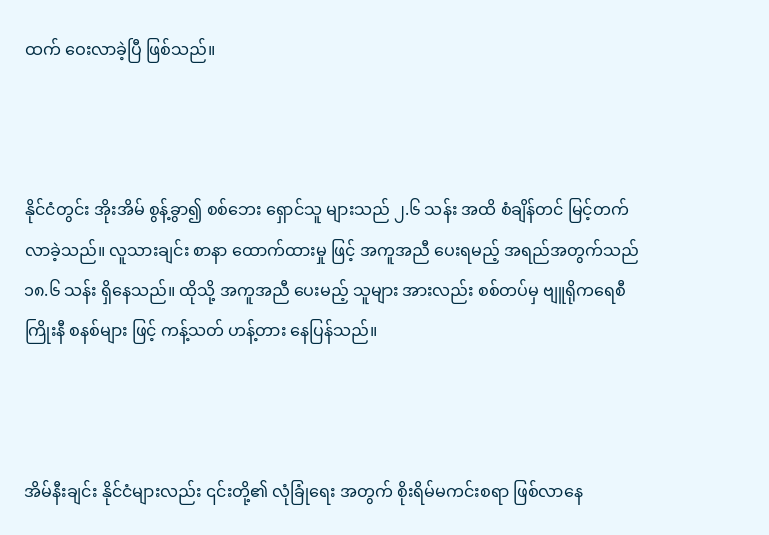ထက် ဝေးလာခဲ့ပြီ ဖြစ်သည်။



နိုင်ငံတွင်း အိုးအိမ် စွန့်ခွာ၍ စစ်ဘေး ရှောင်သူ များသည် ၂.၆ သန်း အထိ စံချိန်တင် မြင့်တက်လာခဲ့သည်။ လူသားချင်း စာနာ ထောက်ထားမှု ဖြင့် အကူအညီ ပေးရမည့် အရည်အတွက်သည် ၁၈.၆ သန်း ရှိနေသည်။ ထိုသို့ အကူအညီ ပေးမည့် သူများ အားလည်း စစ်တပ်မှ ဗျူရိုကရေစီ ကြိုးနီ စနစ်များ ဖြင့် ကန့်သတ် ဟန့်တား နေပြန်သည်။



အိမ်နီးချင်း နိုင်ငံများလည်း ၎င်းတို့၏ လုံခြုံရေး အတွက် စိုးရိမ်မကင်းစရာ ဖြစ်လာနေ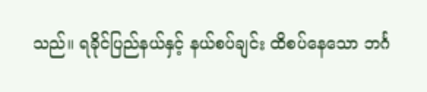သည်။ ရခိုင်ပြည်နယ်နှင့် နယ်စပ်ချင်း ထိစပ်နေသော ဘင်္ဂ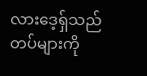လားဒေ့ရှ်သည် တပ်များကို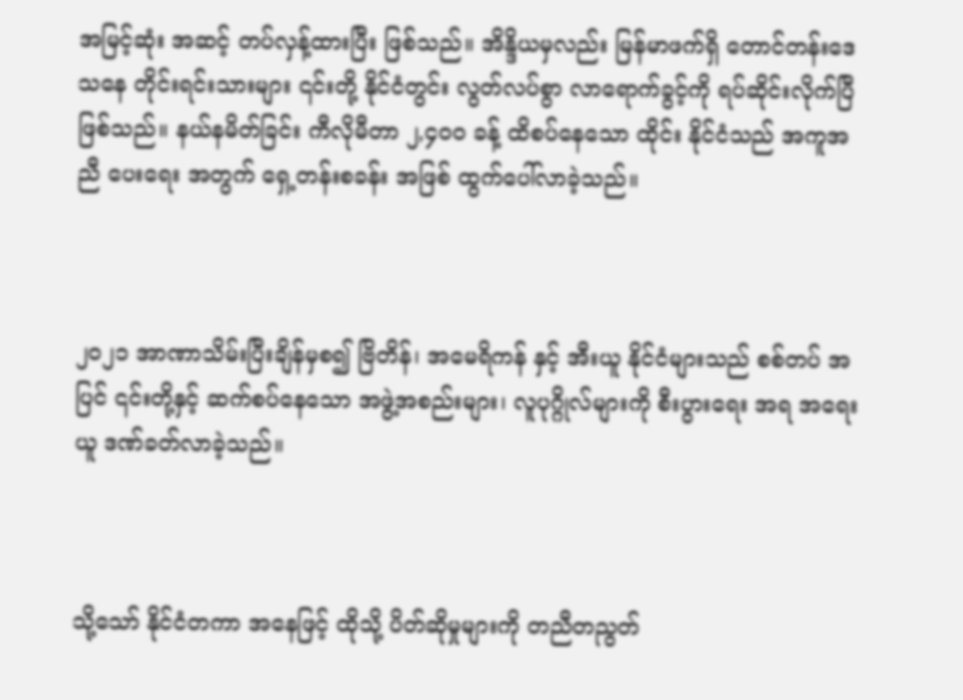အမြင့်ဆုံး အဆင့် တပ်လှန့်ထားပြီး ဖြစ်သည်။ အိန္ဒိယမှလည်း မြန်မာဖက်ရှိ တောင်တန်းဒေသနေ တိုင်းရင်းသားများ ၎င်းတို့ နိုင်ငံတွင်း လွတ်လပ်စွာ လာရောက်ခွင့်ကို ရပ်ဆိုင်းလိုက်ပြီ ဖြစ်သည်။ နယ်နမိတ်ခြင်း ကီလိုမီတာ ၂,၄၀၀ ခန့် ထိစပ်နေသော ထိုင်း နိုင်ငံသည် အကူအညီ ပေးရေး အတွက် ရှေ့တန်းစခန်း အဖြစ် ထွက်ပေါ်လာခဲ့သည်။



၂၀၂၁ အာဏာသိမ်းပြီးချိန်မှစ၍ ဗြိတိန်၊ အမေရိကန် နှင့် အီးယူ နိုင်ငံများသည် စစ်တပ် အပြင် ၎င်းတို့နှင့် ဆက်စပ်နေသော အဖွဲ့အစည်းများ၊ လူပုဂ္ဂိုလ်များကို စီးပွားရေး အရ အရေးယူ ဒဏ်ခတ်လာခဲ့သည်။



သို့သော် နိုင်ငံတကာ အနေဖြင့် ထိုသို့ ပိတ်ဆိုမှုများကို တညီတညွတ်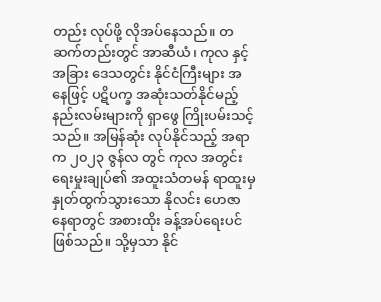တည်း လုပ်ဖို့ လိုအပ်နေသည်။ တဆက်တည်းတွင် အာဆီယံ၊ ကုလ နှင့် အခြား ဒေသတွင်း နိုင်ငံကြီးများ အနေဖြင့် ပဋိပက္ခ အဆုံးသတ်နိုင်မည့် နည်းလမ်းများကို ရှာဖွေ ကြိုးပမ်းသင့်သည်။ အမြန်ဆုံး လုပ်နိုင်သည့် အရာက ၂၀၂၃ ဇွန်လ တွင် ကုလ အတွင်းရေးမှုးချုပ်၏ အထူးသံတမန် ရာထူးမှ နှုတ်ထွက်သွားသော နိုလင်း ဟေဇာ နေရာတွင် အစားထိုး ခန့်အပ်ရေးပင် ဖြစ်သည်။ သို့မှသာ နိုင်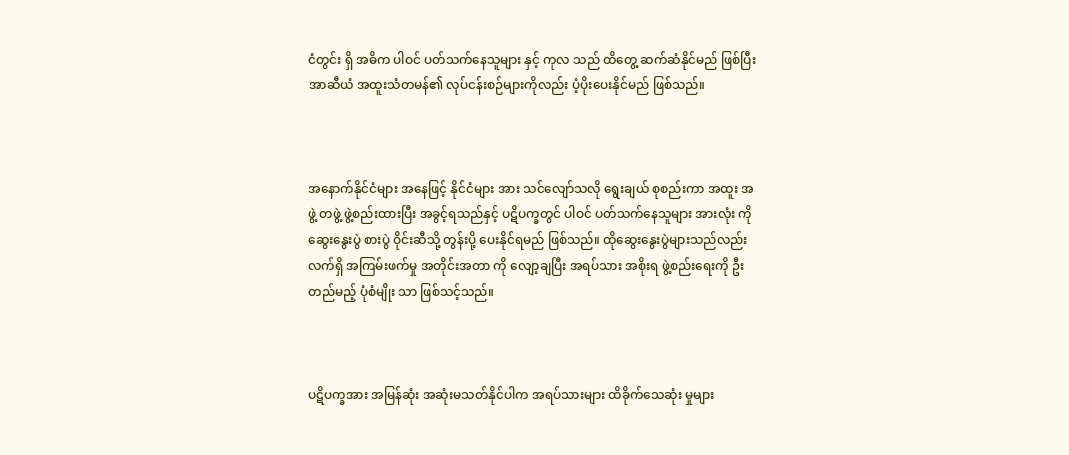ငံတွင်း ရှိ အဓိက ပါဝင် ပတ်သက်နေသူများ နှင့် ကုလ သည် ထိတွေ့ ဆက်ဆံနိုင်မည် ဖြစ်ပြီး အာဆီယံ အထူးသံတမန်၏ လုပ်ငန်းစဉ်များကိုလည်း ပံ့ပိုးပေးနိုင်မည် ဖြစ်သည်။



အနောက်နိုင်ငံများ အနေဖြင့် နိုင်ငံများ အား သင်လျော်သလို ရွေးချယ် စုစည်းကာ အထူး အဖွဲ့ တဖွဲ့ ဖွဲ့စည်းထားပြီး အခွင့်ရသည်နှင့် ပဋိပက္ခတွင် ပါဝင် ပတ်သက်နေသူများ အားလုံး ကို ဆွေးနွေးပွဲ စားပွဲ ဝိုင်းဆီသို့ တွန်းပို့ ပေးနိုင်ရမည် ဖြစ်သည်။ ထိုဆွေးနွေးပွဲများသည်လည်း လက်ရှိ အကြမ်းဖက်မှု အတိုင်းအတာ ကို လျော့ချပြီး အရပ်သား အစိုးရ ဖွဲ့စည်းရေးကို ဦးတည်မည့် ပုံစံမျိုး သာ ဖြစ်သင့်သည်။



ပဋိပက္ခအား အမြန်ဆုံး အဆုံးမသတ်နိုင်ပါက အရပ်သားများ ထိခိုက်သေဆုံး မှုများ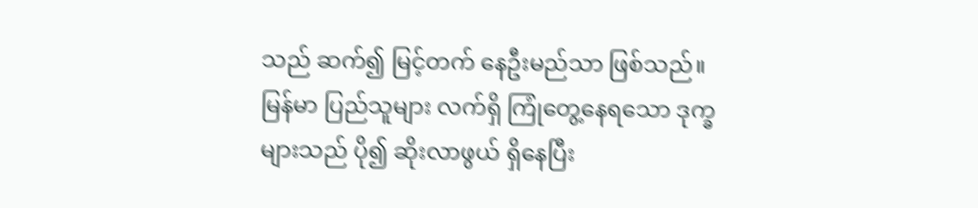သည် ဆက်၍ မြင့်တက် နေဦးမည်သာ ဖြစ်သည်။ မြန်မာ ပြည်သူများ လက်ရှိ ကြုံတွေ့နေရသော ဒုက္ခများသည် ပို၍ ဆိုးလာဖွယ် ရှိနေပြီး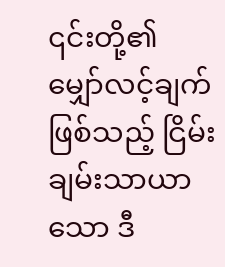၎င်းတို့၏ မျှော်လင့်ချက် ဖြစ်သည့် ငြိမ်းချမ်းသာယာ သော ဒီ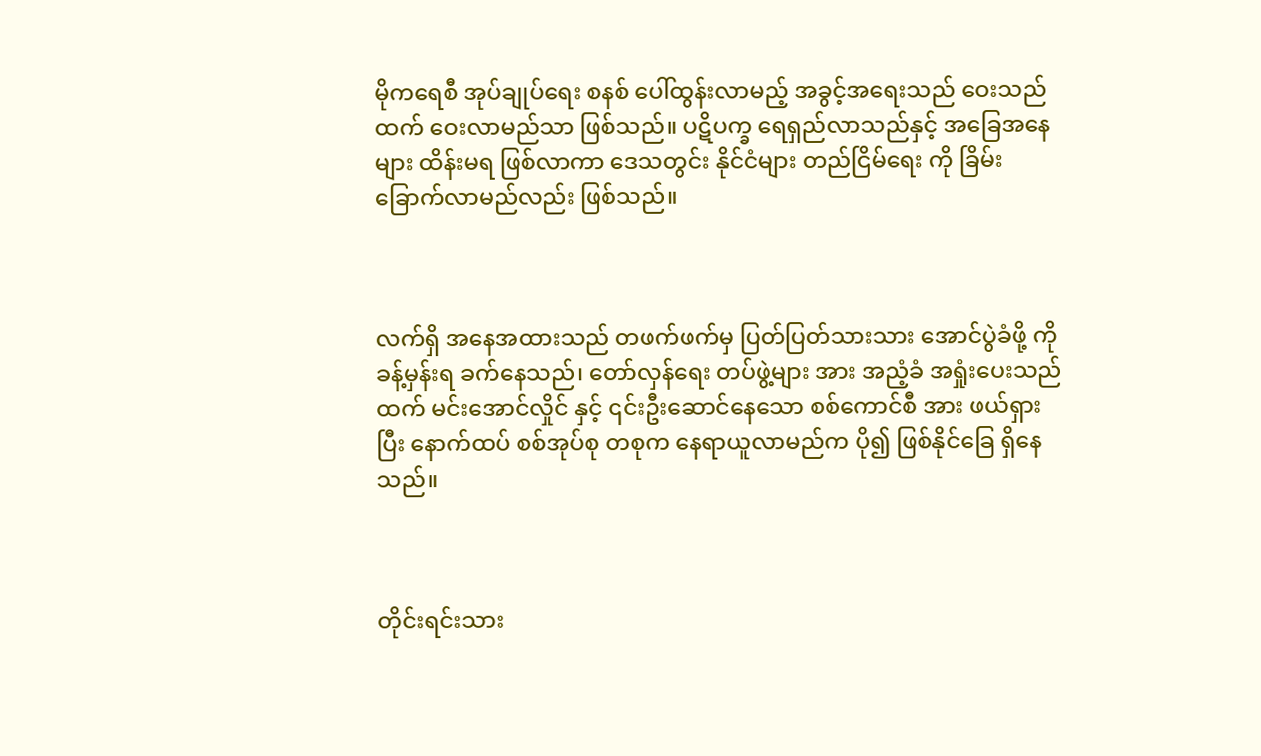မိုကရေစီ အုပ်ချုပ်ရေး စနစ် ပေါ်ထွန်းလာမည့် အခွင့်အရေးသည် ဝေးသည်ထက် ဝေးလာမည်သာ ဖြစ်သည်။ ပဋိပက္ခ ရေရှည်လာသည်နှင့် အခြေအနေများ ထိန်းမရ ဖြစ်လာကာ ဒေသတွင်း နိုင်ငံများ တည်ငြိမ်ရေး ကို ခြိမ်းခြောက်လာမည်လည်း ဖြစ်သည်။



လက်ရှိ အနေအထားသည် တဖက်ဖက်မှ ပြတ်ပြတ်သားသား အောင်ပွဲခံဖို့ ကို ခန့်မှန်းရ ခက်နေသည်၊ တော်လှန်ရေး တပ်ဖွဲ့များ အား အညံ့ခံ အရှုံးပေးသည်ထက် မင်းအောင်လှိုင် နှင့် ၎င်းဦးဆောင်နေသော စစ်ကောင်စီ အား ဖယ်ရှားပြီး နောက်ထပ် စစ်အုပ်စု တစုက နေရာယူလာမည်က ပို၍ ဖြစ်နိုင်ခြေ ရှိနေသည်။



တိုင်းရင်းသား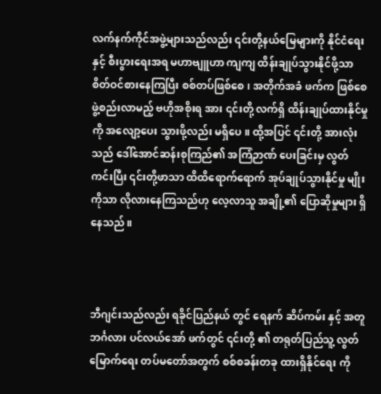လက်နက်ကိုင်အဖွဲ့များသည်လည်း ၎င်းတို့နယ်မြေများကို နိုင်ငံ‌ရေး နှင့် စီးပွားရေးအရ မဟာဗျူဟာ ကျကျ ထိန်းချုပ်သွားနိုင်ဖို့သာ စိတ်ဝင်စားနေကြပြီး စစ်တပ်ဖြစ်စေ၊ အတိုက်အခံ ဖက်က ဖြစ်စေ ဖွဲ့စည်းလာမည့် ဗဟိုအစိုးရ အား ၎င်းတို့ လက်ရှိ ထိန်းချုပ်ထားနိုင်မှု ကို အလျော့ပေး သွားဖို့လည်း မရှိပေ။ ထို့အပြင် ၎င်းတို့ အားလုံးသည် ဒေါ်အောင်ဆန်းစုကြည်၏ အကြံဉာဏ် ပေးခြင်းမှ လွတ်ကင်းပြီး ၎င်းတို့ဖာသာ ထိထိရောက်ရောက် အုပ်ချုပ်သွားနိုင်မှု မျိုးကိုသာ လိုလားနေကြသည်ဟု လေ့လာသူ အချို့၏ ပြောဆိုမှုများ ရှိနေသည်။



ဘီဂျင်းသည်လည်း ရခိုင်ပြည်နယ် တွင် ရေနက် ဆိပ်ကမ်း နှင့် အတူ ဘင်္ဂလား ပင်လယ်အော် ဖက်တွင် ၎င်းတို့ ၏ တရုတ်ပြည်သူ့ လွတ်မြောက်ရေး တပ်မတော်အတွက် စစ်စခန်းတခု ထားရှိနိုင်ရေး ကို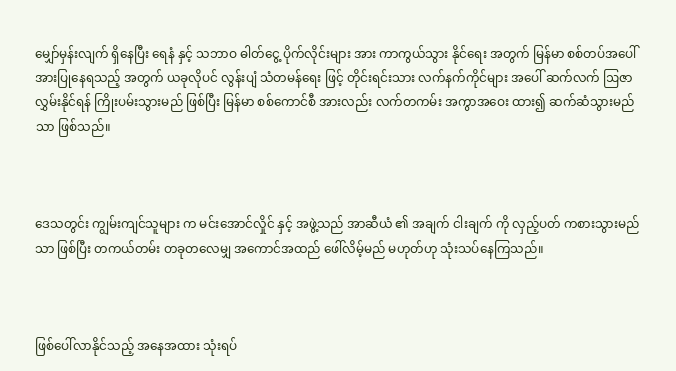မျှော်မှန်းလျက် ရှိနေပြီး ရေနံ နှင့် သဘာဝ ဓါတ်ငွေ့ ပိုက်လိုင်းများ အား ကာကွယ်သွား နိုင်ရေး အတွက် မြန်မာ စစ်တပ်အပေါ် အားပြုနေရသည့် အတွက် ယခုလိုပင် လွန်းပျံ သံတမန်ရေး ဖြင့် တိုင်းရင်းသား လက်နက်ကိုင်များ အပေါ် ဆက်လက် ဩဇာ လွှမ်းနိုင်ရန် ကြိုးပမ်းသွားမည် ဖြစ်ပြီး မြန်မာ စစ်ကောင်စီ အားလည်း လက်တကမ်း အကွာအဝေး ထား၍ ဆက်ဆံသွားမည်သာ ဖြစ်သည်။



ဒေသတွင်း ကျွမ်းကျင်သူများ က မင်းအောင်လှိုင် နှင့် အဖွဲ့သည် အာဆီယံ ၏ အချက် ငါးချက် ကို လှည့်ပတ် ကစားသွားမည်သာ ဖြစ်ပြီး တကယ်တမ်း တခုတလေမျှ အကောင်အထည် ဖေါ်လိမ့်မည် မဟုတ်ဟု သုံးသပ်နေကြသည်။



ဖြစ်ပေါ်လာနိုင်သည့် အနေအထား သုံးရပ်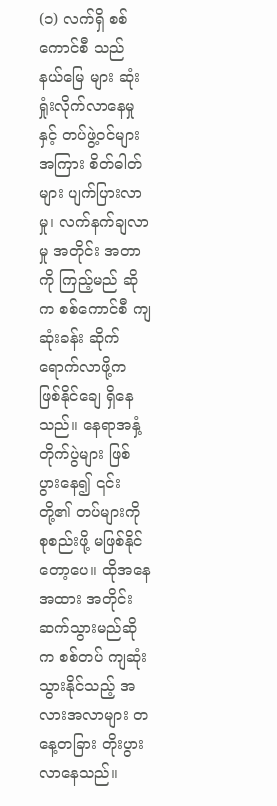(၁) လက်ရှိ စစ်ကောင်စီ သည် နယ်မြေ များ ဆုံးရှုံးလိုက်လာနေမှု နှင့် တပ်ဖွဲ့ဝင်များ အကြား စိတ်ဓါတ်များ ပျက်ပြားလာမှု၊ လက်နက်ချလာမှု အတိုင်း အတာ ကို ကြည့်မည် ဆိုက စစ်ကောင်စီ ကျဆုံးခန်း ဆိုက်ရောက်လာဖို့က ဖြစ်နိုင်ချေ ရှိနေသည်။ နေရာအနှံ့ တိုက်ပွဲများ ဖြစ်ပွားနေ၍ ၎င်းတို့၏ တပ်များကို စုစည်းဖို့ မဖြစ်နိုင်တော့ပေ။ ထိုအနေအထား အတိုင်း ဆက်သွားမည်ဆိုက စစ်တပ် ကျဆုံးသွားနိုင်သည့် အလားအလာများ တနေ့တခြား တိုးပွားလာနေသည်။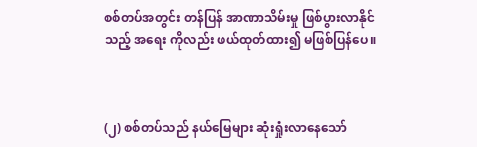စစ်တပ်အတွင်း တန်ပြန် အာဏာသိမ်းမှု ဖြစ်ပွားလာနိုင်သည့် အရေး ကိုလည်း ဖယ်ထုတ်ထား၍ မဖြစ်ပြန်ပေ။



(၂) စစ်တပ်သည် နယ်မြေများ ဆုံးရှုံးလာနေသော်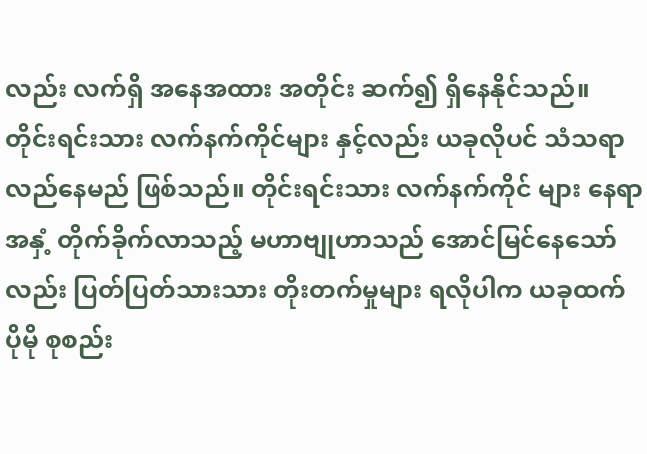လည်း လက်ရှိ အနေအထား အတိုင်း ဆက်၍ ရှိနေနိုင်သည်။ တိုင်းရင်းသား လက်နက်ကိုင်များ နှင့်လည်း ယခုလိုပင် သံသရာ လည်နေမည် ဖြစ်သည်။ တိုင်းရင်းသား လက်နက်ကိုင် များ နေရာအနှံ့ တိုက်ခိုက်လာသည့် မဟာဗျုဟာသည် အောင်မြင်နေသော်လည်း ပြတ်ပြတ်သားသား တိုးတက်မှုများ ရလိုပါက ယခုထက် ပိုမို စုစည်း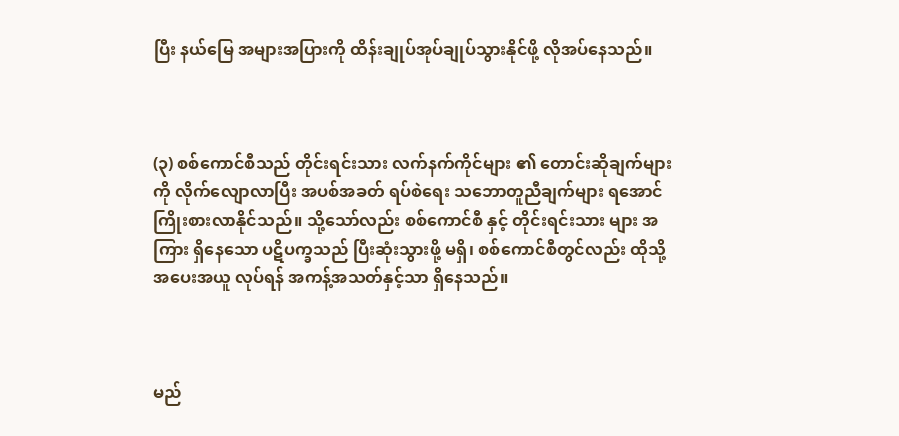ပြီး နယ်မြေ အများအပြားကို ထိန်းချုပ်အုပ်ချုပ်သွားနိုင်ဖို့ လိုအပ်နေသည်။



(၃) စစ်ကောင်စီသည် တိုင်းရင်းသား လက်နက်ကိုင်များ ၏ တောင်းဆိုချက်များကို လိုက်လျောလာပြီး အပစ်အခတ် ရပ်စဲရေး သဘောတူညီချက်များ ရအောင် ကြိုးစားလာနိုင်သည်။ သို့သော်လည်း စစ်ကောင်စီ နှင့် တိုင်းရင်းသား များ အကြား ရှိနေသော ပဋိပက္ခသည် ပြီးဆုံးသွားဖို့ မရှိ၊ စစ်ကောင်စီတွင်လည်း ထိုသို့ အပေးအယူ လုပ်ရန် အကန့်အသတ်နှင့်သာ ရှိနေသည်။



မည်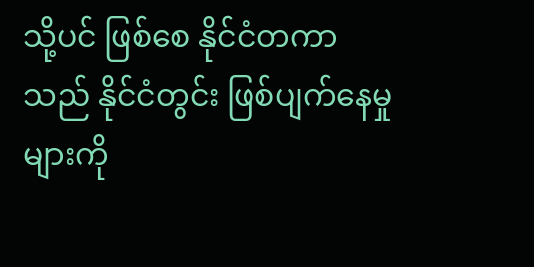သို့ပင် ဖြစ်စေ နိုင်ငံတကာသည် နိုင်ငံတွင်း ဖြစ်ပျက်နေမှုများကို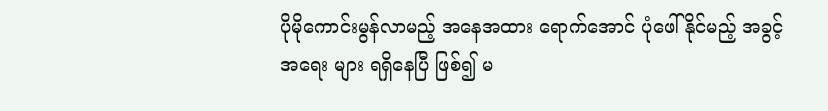ပိုမိုကောင်းမွန်လာမည့် အနေအထား ရောက်အောင် ပုံဖေါ်နိုင်မည့် အခွင့်အရေး များ ရရှိနေပြီ ဖြစ်၍ မ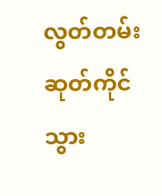လွတ်တမ်း ဆုတ်ကိုင်သွား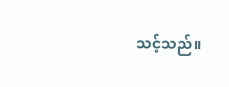သင့်သည်။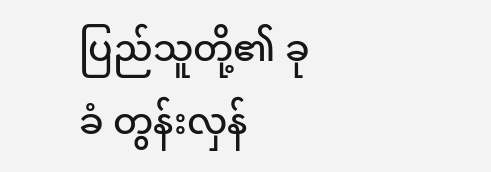ပြည်သူတို့၏ ခုခံ တွန်းလှန်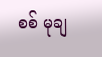စစ် မုချ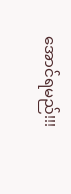အောင်ရမည်!!!